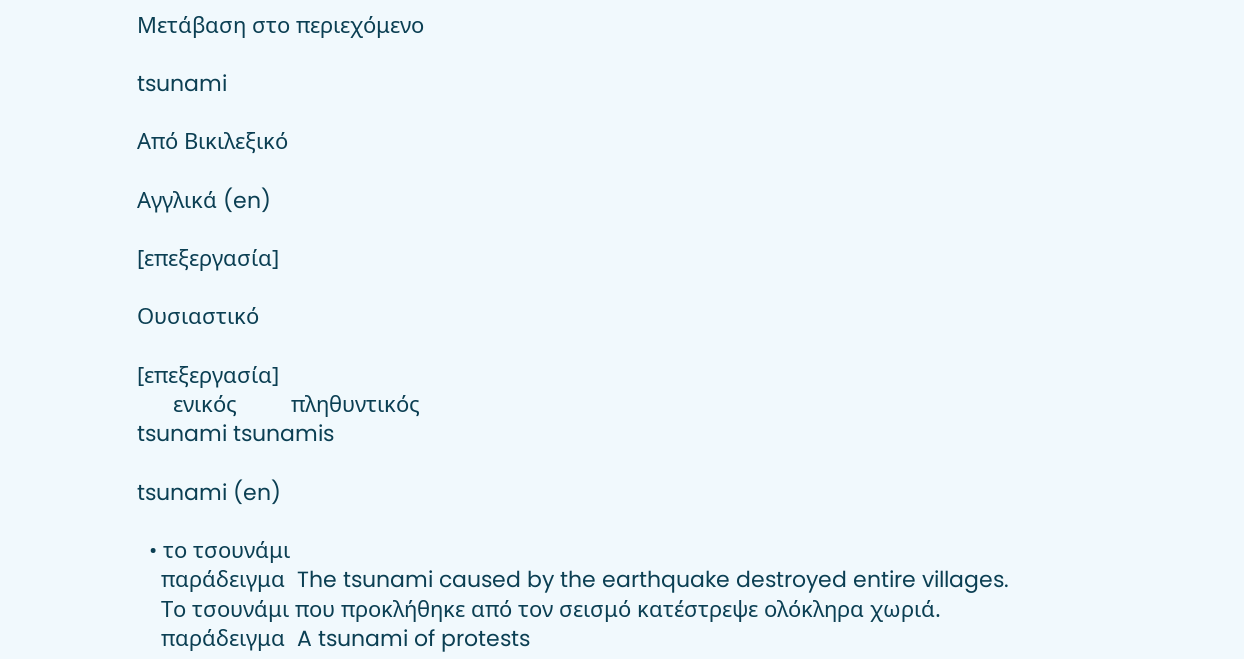Μετάβαση στο περιεχόμενο

tsunami

Από Βικιλεξικό

Αγγλικά (en)

[επεξεργασία]

Ουσιαστικό

[επεξεργασία]
      ενικός         πληθυντικός
tsunami tsunamis

tsunami (en)

  • το τσουνάμι
    παράδειγμα  The tsunami caused by the earthquake destroyed entire villages.
    Το τσουνάμι που προκλήθηκε από τον σεισμό κατέστρεψε ολόκληρα χωριά.
    παράδειγμα  A tsunami of protests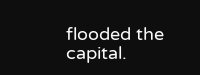flooded the capital.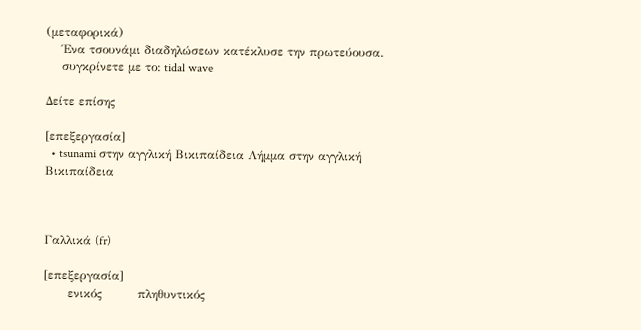(μεταφορικά)
    Ένα τσουνάμι διαδηλώσεων κατέκλυσε την πρωτεύουσα.
    συγκρίνετε με το: tidal wave

Δείτε επίσης

[επεξεργασία]
  • tsunami στην αγγλική Βικιπαίδεια Λήμμα στην αγγλική Βικιπαίδεια



Γαλλικά (fr)

[επεξεργασία]
      ενικός         πληθυντικός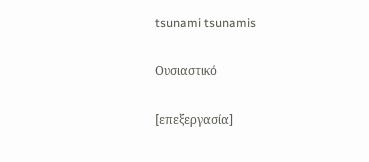tsunami tsunamis

Ουσιαστικό

[επεξεργασία]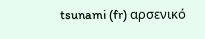tsunami (fr) αρσενικό